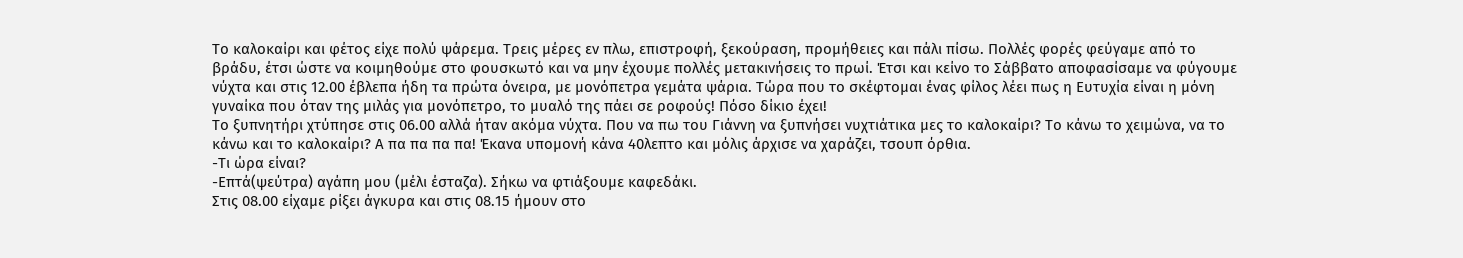Το καλοκαίρι και φέτος είχε πολύ ψάρεμα. Τρεις μέρες εν πλω, επιστροφή, ξεκούραση, προμήθειες και πάλι πίσω. Πολλές φορές φεύγαμε από το βράδυ, έτσι ώστε να κοιμηθούμε στο φουσκωτό και να μην έχουμε πολλές μετακινήσεις το πρωί. Έτσι και κείνο το Σάββατο αποφασίσαμε να φύγουμε νύχτα και στις 12.00 έβλεπα ήδη τα πρώτα όνειρα, με μονόπετρα γεμάτα ψάρια. Τώρα που το σκέφτομαι ένας φίλος λέει πως η Ευτυχία είναι η μόνη γυναίκα που όταν της μιλάς για μονόπετρο, το μυαλό της πάει σε ροφούς! Πόσο δίκιο έχει!
Το ξυπνητήρι χτύπησε στις 06.00 αλλά ήταν ακόμα νύχτα. Που να πω του Γιάννη να ξυπνήσει νυχτιάτικα μες το καλοκαίρι? Το κάνω το χειμώνα, να το κάνω και το καλοκαίρι? Α πα πα πα πα! Έκανα υπομονή κάνα 40λεπτο και μόλις άρχισε να χαράζει, τσουπ όρθια.
-Τι ώρα είναι?
-Επτά(ψεύτρα) αγάπη μου (μέλι έσταζα). Σήκω να φτιάξουμε καφεδάκι.
Στις 08.00 είχαμε ρίξει άγκυρα και στις 08.15 ήμουν στο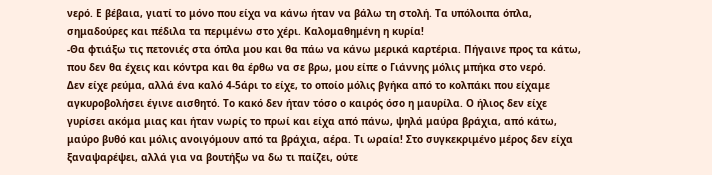νερό. Ε βέβαια, γιατί το μόνο που είχα να κάνω ήταν να βάλω τη στολή. Τα υπόλοιπα όπλα, σημαδούρες και πέδιλα τα περιμένω στο χέρι. Καλομαθημένη η κυρία!
-Θα φτιάξω τις πετονιές στα όπλα μου και θα πάω να κάνω μερικά καρτέρια. Πήγαινε προς τα κάτω, που δεν θα έχεις και κόντρα και θα έρθω να σε βρω, μου είπε ο Γιάννης μόλις μπήκα στο νερό.
Δεν είχε ρεύμα, αλλά ένα καλό 4-5άρι το είχε, το οποίο μόλις βγήκα από το κολπάκι που είχαμε αγκυροβολήσει έγινε αισθητό. Το κακό δεν ήταν τόσο ο καιρός όσο η μαυρίλα. Ο ήλιος δεν είχε γυρίσει ακόμα μιας και ήταν νωρίς το πρωί και είχα από πάνω, ψηλά μαύρα βράχια, από κάτω, μαύρο βυθό και μόλις ανοιγόμουν από τα βράχια, αέρα. Τι ωραία! Στο συγκεκριμένο μέρος δεν είχα ξαναψαρέψει, αλλά για να βουτήξω να δω τι παίζει, ούτε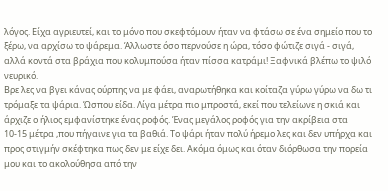λόγος. Είχα αγριευτεί, και το μόνο που σκεφτόμουν ήταν να φτάσω σε ένα σημείο που το ξέρω, να αρχίσω το ψάρεμα. Άλλωστε όσο περνούσε η ώρα, τόσο φώτιζε σιγά - σιγά, αλλά κοντά στα βράχια που κολυμπούσα ήταν πίσσα κατράμι! Ξαφνικά βλέπω το ψιλό νευρικό.
Βρε λες να βγει κάνας ούρπης να με φάει, αναρωτήθηκα και κοίταζα γύρω γύρω να δω τι τρόμαξε τα ψάρια. Ώσπου είδα. Λίγα μέτρα πιο μπροστά, εκεί που τελείωνε η σκιά και άρχιζε ο ήλιος εμφανίστηκε ένας ροφός. Ένας μεγάλος ροφός για την ακρίβεια στα 10-15 μέτρα ,που πήγαινε για τα βαθιά. Το ψάρι ήταν πολύ ήρεμο λες και δεν υπήρχα και προς στιγμήν σκέφτηκα πως δεν με είχε δει. Ακόμα όμως και όταν διόρθωσα την πορεία μου και το ακολούθησα από την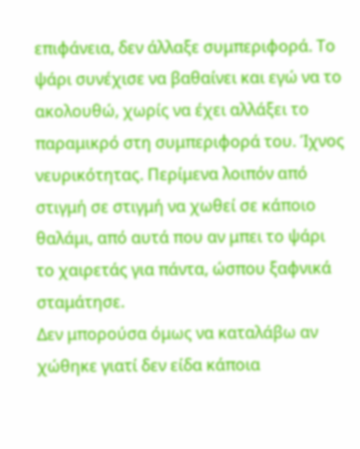επιφάνεια, δεν άλλαξε συμπεριφορά. Το ψάρι συνέχισε να βαθαίνει και εγώ να το ακολουθώ, χωρίς να έχει αλλάξει το παραμικρό στη συμπεριφορά του. Ίχνος νευρικότητας. Περίμενα λοιπόν από στιγμή σε στιγμή να χωθεί σε κάποιο θαλάμι, από αυτά που αν μπει το ψάρι το χαιρετάς για πάντα, ώσπου ξαφνικά σταμάτησε.
Δεν μπορούσα όμως να καταλάβω αν χώθηκε γιατί δεν είδα κάποια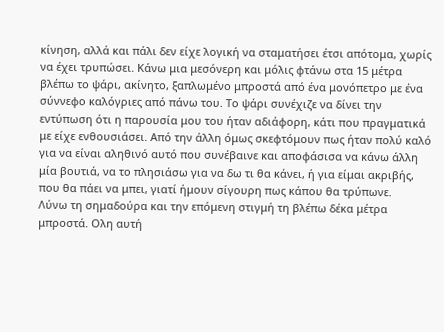κίνηση, αλλά και πάλι δεν είχε λογική να σταματήσει έτσι απότομα, χωρίς να έχει τρυπώσει. Κάνω μια μεσόνερη και μόλις φτάνω στα 15 μέτρα βλέπω το ψάρι, ακίνητο, ξαπλωμένο μπροστά από ένα μονόπετρο με ένα σύννεφο καλόγριες από πάνω του. Το ψάρι συνέχιζε να δίνει την εντύπωση ότι η παρουσία μου του ήταν αδιάφορη, κάτι που πραγματικά με είχε ενθουσιάσει. Από την άλλη όμως σκεφτόμουν πως ήταν πολύ καλό για να είναι αληθινό αυτό που συνέβαινε και αποφάσισα να κάνω άλλη μία βουτιά, να το πλησιάσω για να δω τι θα κάνει, ή για είμαι ακριβής, που θα πάει να μπει, γιατί ήμουν σίγουρη πως κάπου θα τρύπωνε.
Λύνω τη σημαδούρα και την επόμενη στιγμή τη βλέπω δέκα μέτρα μπροστά. Ολη αυτή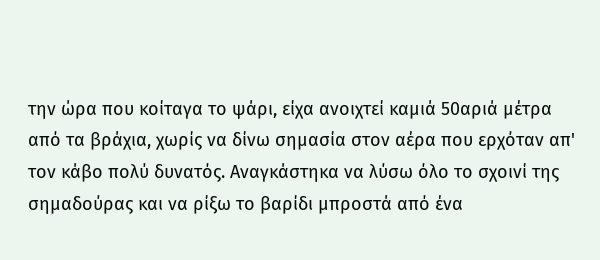την ώρα που κοίταγα το ψάρι, είχα ανοιχτεί καμιά 50αριά μέτρα από τα βράχια, χωρίς να δίνω σημασία στον αέρα που ερχόταν απ' τον κάβο πολύ δυνατός. Αναγκάστηκα να λύσω όλο το σχοινί της σημαδούρας και να ρίξω το βαρίδι μπροστά από ένα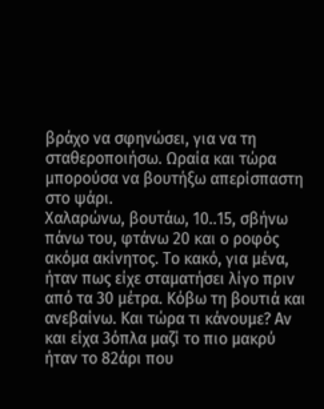βράχο να σφηνώσει, για να τη σταθεροποιήσω. Ωραία και τώρα μπορούσα να βουτήξω απερίσπαστη στο ψάρι.
Χαλαρώνω, βουτάω, 10..15, σβήνω πάνω του, φτάνω 20 και ο ροφός ακόμα ακίνητος. Το κακό, για μένα, ήταν πως είχε σταματήσει λίγο πριν από τα 30 μέτρα. Κόβω τη βουτιά και ανεβαίνω. Και τώρα τι κάνουμε? Αν και είχα 3όπλα μαζί το πιο μακρύ ήταν το 82άρι που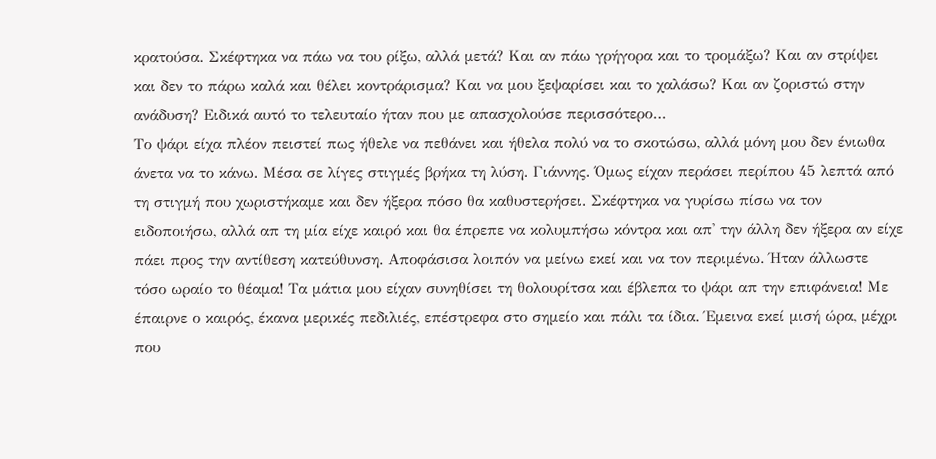κρατούσα. Σκέφτηκα να πάω να του ρίξω, αλλά μετά? Και αν πάω γρήγορα και το τρομάξω? Και αν στρίψει και δεν το πάρω καλά και θέλει κοντράρισμα? Και να μου ξεψαρίσει και το χαλάσω? Και αν ζοριστώ στην ανάδυση? Ειδικά αυτό το τελευταίο ήταν που με απασχολούσε περισσότερο…
Το ψάρι είχα πλέον πειστεί πως ήθελε να πεθάνει και ήθελα πολύ να το σκοτώσω, αλλά μόνη μου δεν ένιωθα άνετα να το κάνω. Μέσα σε λίγες στιγμές βρήκα τη λύση. Γιάννης. Όμως είχαν περάσει περίπου 45 λεπτά από τη στιγμή που χωριστήκαμε και δεν ήξερα πόσο θα καθυστερήσει. Σκέφτηκα να γυρίσω πίσω να τον ειδοποιήσω, αλλά απ τη μία είχε καιρό και θα έπρεπε να κολυμπήσω κόντρα και απ' την άλλη δεν ήξερα αν είχε πάει προς την αντίθεση κατεύθυνση. Αποφάσισα λοιπόν να μείνω εκεί και να τον περιμένω. Ήταν άλλωστε τόσο ωραίο το θέαμα! Τα μάτια μου είχαν συνηθίσει τη θολουρίτσα και έβλεπα το ψάρι απ την επιφάνεια! Με έπαιρνε ο καιρός, έκανα μερικές πεδιλιές, επέστρεφα στο σημείο και πάλι τα ίδια. Έμεινα εκεί μισή ώρα, μέχρι που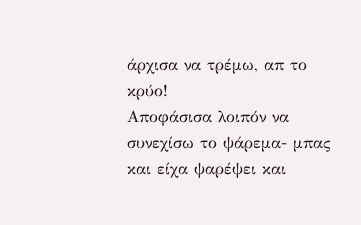άρχισα να τρέμω, απ το κρύο!
Αποφάσισα λοιπόν να συνεχίσω το ψάρεμα- μπας και είχα ψαρέψει και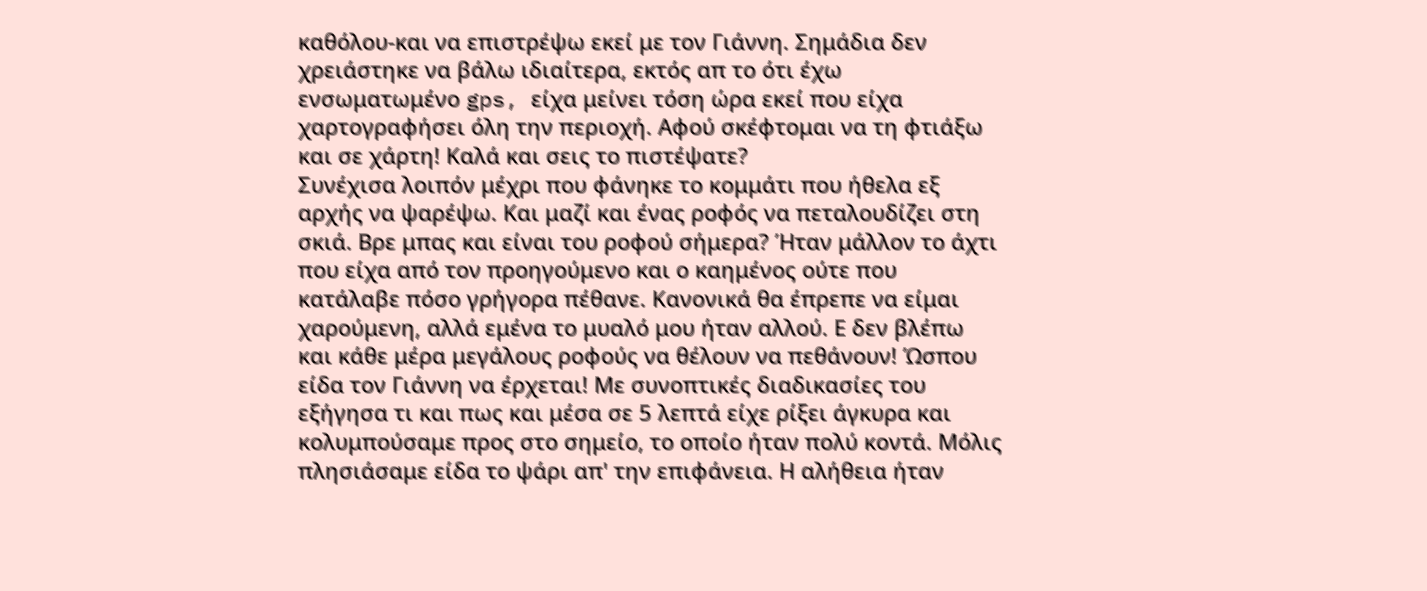καθόλου-και να επιστρέψω εκεί με τον Γιάννη. Σημάδια δεν χρειάστηκε να βάλω ιδιαίτερα, εκτός απ το ότι έχω ενσωματωμένο gps, είχα μείνει τόση ώρα εκεί που είχα χαρτογραφήσει όλη την περιοχή. Αφού σκέφτομαι να τη φτιάξω και σε χάρτη! Καλά και σεις το πιστέψατε?
Συνέχισα λοιπόν μέχρι που φάνηκε το κομμάτι που ήθελα εξ αρχής να ψαρέψω. Και μαζί και ένας ροφός να πεταλουδίζει στη σκιά. Βρε μπας και είναι του ροφού σήμερα? Ήταν μάλλον το άχτι που είχα από τον προηγούμενο και ο καημένος ούτε που κατάλαβε πόσο γρήγορα πέθανε. Κανονικά θα έπρεπε να είμαι χαρούμενη, αλλά εμένα το μυαλό μου ήταν αλλού. Ε δεν βλέπω και κάθε μέρα μεγάλους ροφούς να θέλουν να πεθάνουν! Ώσπου είδα τον Γιάννη να έρχεται! Με συνοπτικές διαδικασίες του εξήγησα τι και πως και μέσα σε 5 λεπτά είχε ρίξει άγκυρα και κολυμπούσαμε προς στο σημείο, το οποίο ήταν πολύ κοντά. Μόλις πλησιάσαμε είδα το ψάρι απ' την επιφάνεια. Η αλήθεια ήταν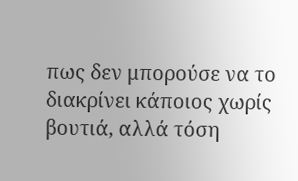πως δεν μπορούσε να το διακρίνει κάποιος χωρίς βουτιά, αλλά τόση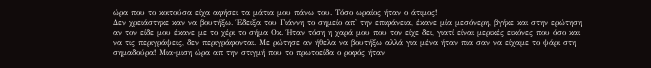ώρα που το κοιτούσα είχα αφήσει τα μάτια μου πάνω του. Τόσο ωραίος ήταν ο άτιμος!
Δεν χρειάστηκε καν να βουτήξω. Έδειξα του Γιάννη το σημείο απ' την επιφάνεια, έκανε μία μεσόνερη, βγήκε και στην ερώτηση αν τον είδε μου έκανε με το χέρι το σήμα Οκ. Ήταν τόση η χαρά μου που τον είχε δει, γιατί είναι μερικές εικόνες που όσο και να τις περιγράψεις, δεν περιγράφονται. Με ρώτησε αν ήθελα να βουτήξω αλλά για μένα ήταν πια σαν να είχαμε το ψάρι στη σημαδούρα! Μια-μιση ώρα απ την στιγμή που το πρωτοείδα ο ροφός ήταν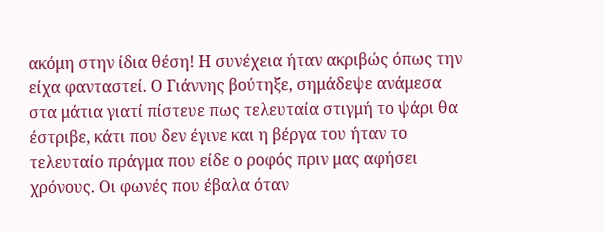ακόμη στην ίδια θέση! Η συνέχεια ήταν ακριβώς όπως την είχα φανταστεί. Ο Γιάννης βούτηξε, σημάδεψε ανάμεσα στα μάτια γιατί πίστευε πως τελευταία στιγμή το ψάρι θα έστριβε, κάτι που δεν έγινε και η βέργα του ήταν το τελευταίο πράγμα που είδε ο ροφός πριν μας αφήσει χρόνους. Οι φωνές που έβαλα όταν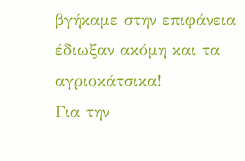βγήκαμε στην επιφάνεια έδιωξαν ακόμη και τα αγριοκάτσικα!
Για την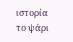ιστορία το ψάρι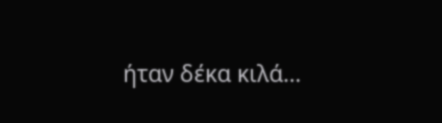ήταν δέκα κιλά...